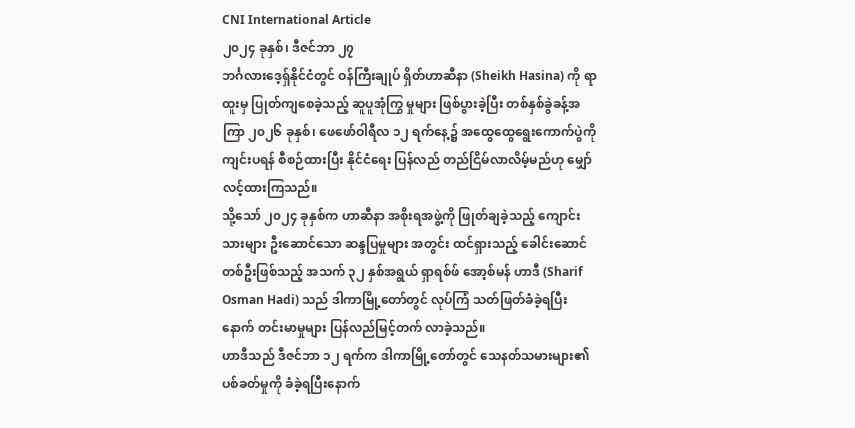CNI International Article
၂၀၂၄ ခုနှစ်၊ ဒီဇင်ဘာ ၂၇
ဘင်္ဂလားဒေ့ရှ်နိုင်ငံတွင် ဝန်ကြီးချုပ် ရှိတ်ဟာဆီနာ (Sheikh Hasina) ကို ရာထူးမှ ပြုတ်ကျစေခဲ့သည့် ဆူပူအုံကြွ မှုများ ဖြစ်ပွားခဲ့ပြီး တစ်နှစ်ခွဲခန့်အကြာ ၂၀၂၆ ခုနှစ်၊ ဖေဖော်ဝါရီလ ၁၂ ရက်နေ့၌ အထွေထွေရွေးကောက်ပွဲကို ကျင်းပရန် စီစဉ်ထားပြီး နိုင်ငံရေး ပြန်လည် တည်ငြိမ်လာလိမ့်မည်ဟု မျှော်လင့်ထားကြသည်။
သို့သော် ၂၀၂၄ ခုနှစ်က ဟာဆီနာ အစိုးရအဖွဲ့ကို ဖြုတ်ချခဲ့သည့် ကျောင်းသားများ ဦးဆောင်သော ဆန္ဒပြမှုများ အတွင်း ထင်ရှားသည့် ခေါင်းဆောင်တစ်ဦးဖြစ်သည့် အသက် ၃၂ နှစ်အရွယ် ရှာရစ်ဖ် အော့စ်မန် ဟာဒီ (Sharif Osman Hadi) သည် ဒါကာမြို့တော်တွင် လုပ်ကြံ သတ်ဖြတ်ခံခဲ့ရပြီးနောက် တင်းမာမှုများ ပြန်လည်မြင့်တက် လာခဲ့သည်။
ဟာဒီသည် ဒီဇင်ဘာ ၁၂ ရက်က ဒါကာမြို့တော်တွင် သေနတ်သမားများ၏ ပစ်ခတ်မှုကို ခံခဲ့ရပြီးနောက်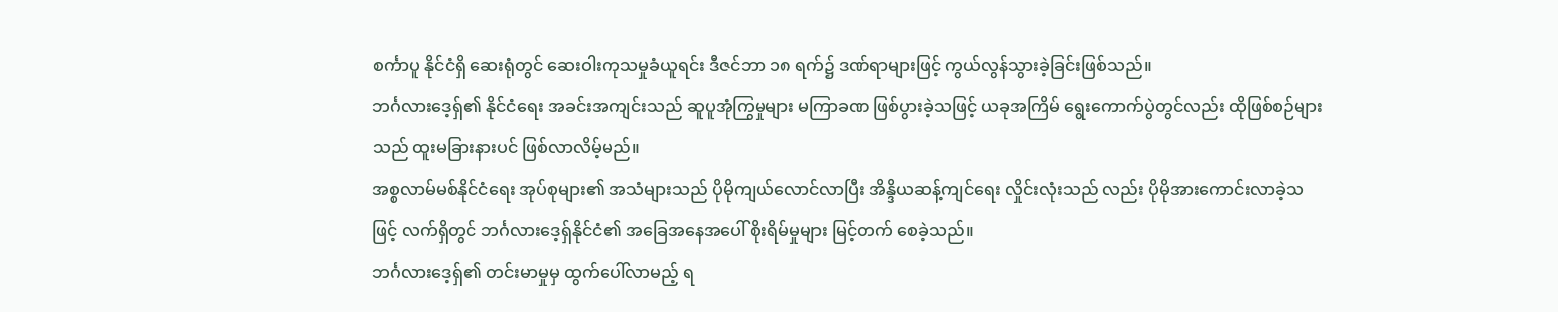စင်္ကာပူ နိုင်ငံရှိ ဆေးရုံတွင် ဆေးဝါးကုသမှုခံယူရင်း ဒီဇင်ဘာ ၁၈ ရက်၌ ဒဏ်ရာများဖြင့် ကွယ်လွန်သွားခဲ့ခြင်းဖြစ်သည်။
ဘင်္ဂလားဒေ့ရှ်၏ နိုင်ငံရေး အခင်းအကျင်းသည် ဆူပူအုံကြွမှုများ မကြာခဏ ဖြစ်ပွားခဲ့သဖြင့် ယခုအကြိမ် ရွေးကောက်ပွဲတွင်လည်း ထိုဖြစ်စဉ်များသည် ထူးမခြားနားပင် ဖြစ်လာလိမ့်မည်။
အစ္စလာမ်မစ်နိုင်ငံရေး အုပ်စုများ၏ အသံများသည် ပိုမိုကျယ်လောင်လာပြီး အိန္ဒိယဆန့်ကျင်ရေး လှိုင်းလုံးသည် လည်း ပိုမိုအားကောင်းလာခဲ့သဖြင့် လက်ရှိတွင် ဘင်္ဂလားဒေ့ရှ်နိုင်ငံ၏ အခြေအနေအပေါ် စိုးရိမ်မှုများ မြင့်တက် စေခဲ့သည်။
ဘင်္ဂလားဒေ့ရှ်၏ တင်းမာမှုမှ ထွက်ပေါ်လာမည့် ရ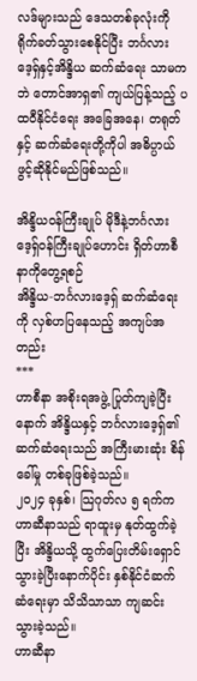လဒ်များသည် ဒေသတစ်ခုလုံးကို ရိုက်ခတ်သွားစေနိုင်ပြီး ဘင်္ဂလားဒေ့ရှ်နှင့်အိန္ဒိယ ဆက်ဆံရေး သာမကဘဲ တောင်အာရှ၏ ကျယ်ပြန့်သည့် ပထဝီနိုင်ငံရေး အခြေအနေ၊ တရုတ်နှင့် ဆက်ဆံရေးတို့ကိုပါ အဓိပ္ပာယ်ဖွင့်ဆိုနိုင်မည်ဖြစ်သည်။

အိန္ဒိယဝန်ကြီးချုပ် မိုဒီနဲ့ဘင်္ဂလားဒေ့ရှ်ဝန်ကြီးချုပ်ဟောင်း ရှိတ်ဟာစီနာကိုတွေ့ရစဉ်
အိန္ဒိယ-ဘင်္ဂလားဒေ့ရှ် ဆက်ဆံရေးကို လှစ်ဟပြနေသည့် အကျပ်အတည်း
***
ဟာစီနာ အစိုးရအဖွဲ့ ပြုတ်ကျခဲ့ပြီးနောက် အိန္ဒိယနှင့် ဘင်္ဂလားဒေ့ရှ်၏ ဆက်ဆံရေးသည် အကြီးမားဆုံး စိန်ခေါ်မှု တစ်ခုဖြစ်ခဲ့သည်။
၂၀၂၄ ခုနှစ်၊ သြဂုတ်လ ၅ ရက်က ဟာဆီနာသည် ရာထူးမှ နုတ်ထွက်ခဲ့ပြီး အိန္ဒိယသို့ ထွက်ပြေးတိမ်းရှောင် သွားခဲ့ပြီးနောက်ပိုင်း နှစ်နိုင်ငံဆက်ဆံရေးမှာ သိသိသာသာ ကျဆင်းသွားခဲ့သည်။
ဟာဆီနာ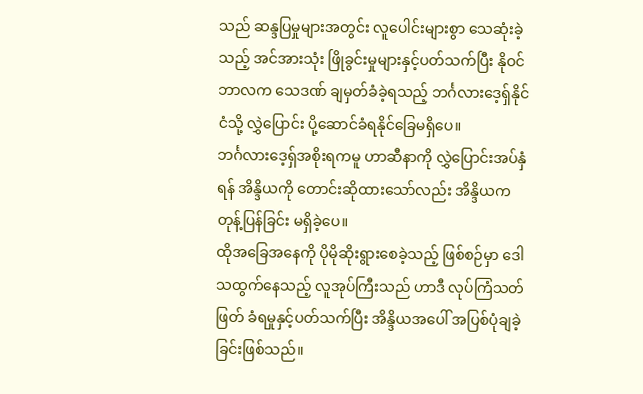သည် ဆန္ဒပြမှုများအတွင်း လူပေါင်းများစွာ သေဆုံးခဲ့သည့် အင်အားသုံး ဖြိုခွင်းမှုများနှင့်ပတ်သက်ပြီး နိုဝင်ဘာလက သေဒဏ် ချမှတ်ခံခဲ့ရသည့် ဘင်္ဂလားဒေ့ရှ်နိုင်ငံသို့ လွှဲပြောင်း ပို့ဆောင်ခံရနိုင်ခြေမရှိပေ။
ဘင်္ဂလားဒေ့ရှ်အစိုးရကမူ ဟာဆီနာကို လွှဲပြောင်းအပ်နှံရန် အိန္ဒိယကို တောင်းဆိုထားသော်လည်း အိန္ဒိယက တုန့်ပြန်ခြင်း မရှိခဲ့ပေ။
ထိုအခြေအနေကို ပိုမိုဆိုးရွားစေခဲ့သည့် ဖြစ်စဉ်မှာ ဒေါသထွက်နေသည့် လူအုပ်ကြီးသည် ဟာဒီ လုပ်ကြံသတ်ဖြတ် ခံရမှုနှင့်ပတ်သက်ပြီး အိန္ဒိယအပေါ် အပြစ်ပုံချခဲ့ခြင်းဖြစ်သည်။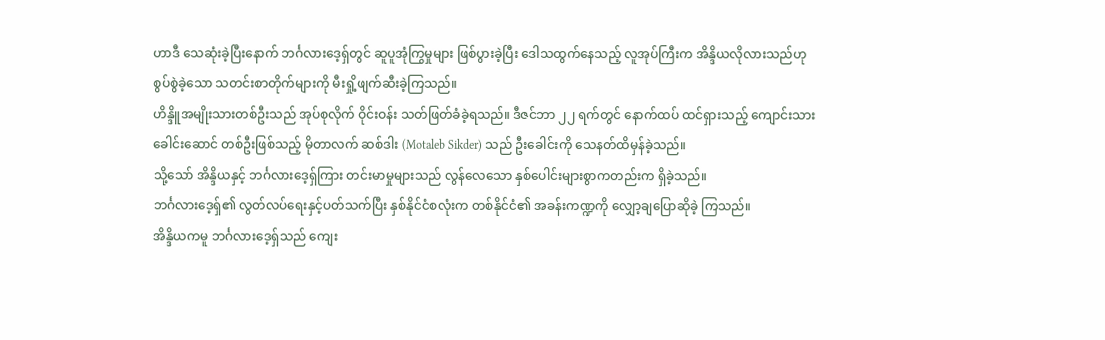ဟာဒီ သေဆုံးခဲ့ပြီးနောက် ဘင်္ဂလားဒေ့ရှ်တွင် ဆူပူအုံကြွမှုများ ဖြစ်ပွားခဲ့ပြီး ဒေါသထွက်နေသည့် လူအုပ်ကြီးက အိန္ဒိယလိုလားသည်ဟု စွပ်စွဲခဲ့သော သတင်းစာတိုက်များကို မီးရှို့ဖျက်ဆီးခဲ့ကြသည်။
ဟိန္ဒိူအမျိုးသားတစ်ဦးသည် အုပ်စုလိုက် ဝိုင်းဝန်း သတ်ဖြတ်ခံခဲ့ရသည်။ ဒီဇင်ဘာ ၂၂ ရက်တွင် နောက်ထပ် ထင်ရှားသည့် ကျောင်းသားခေါင်းဆောင် တစ်ဦးဖြစ်သည့် မိုတာလက် ဆစ်ဒါး (Motaleb Sikder) သည် ဦးခေါင်းကို သေနတ်ထိမှန်ခဲ့သည်။
သို့သော် အိန္ဒိယနှင့် ဘင်္ဂလားဒေ့ရှ်ကြား တင်းမာမှုများသည် လွန်လေသော နှစ်ပေါင်းများစွာကတည်းက ရှိခဲ့သည်။
ဘင်္ဂလားဒေ့ရှ်၏ လွတ်လပ်ရေးနှင့်ပတ်သက်ပြီး နှစ်နိုင်ငံစလုံးက တစ်နိုင်ငံ၏ အခန်းကဏ္ဍကို လျှော့ချပြောဆိုခဲ့ ကြသည်။
အိန္ဒိယကမူ ဘင်္ဂလားဒေ့ရှ်သည် ကျေး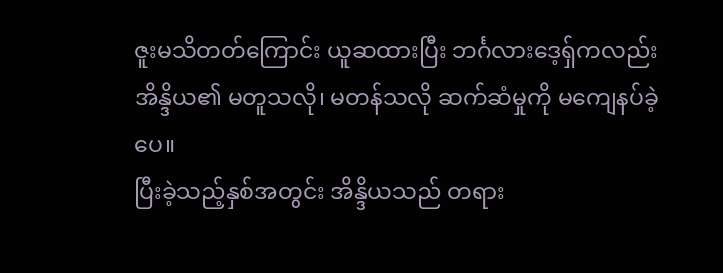ဇူးမသိတတ်ကြောင်း ယူဆထားပြီး ဘင်္ဂလားဒေ့ရှ်ကလည်း အိန္ဒိယ၏ မတူသလို၊ မတန်သလို ဆက်ဆံမှုကို မကျေနပ်ခဲ့ပေ။
ပြီးခဲ့သည့်နှစ်အတွင်း အိန္ဒိယသည် တရား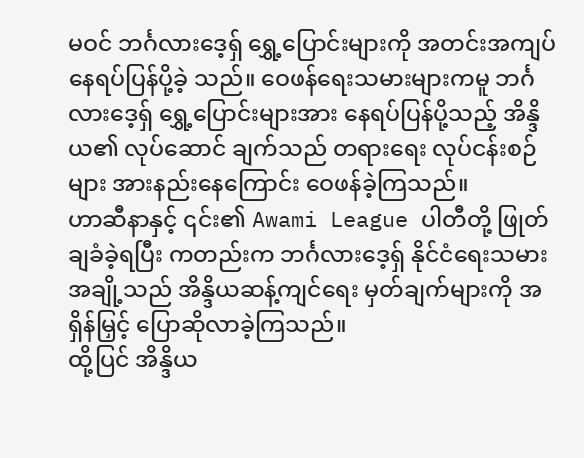မဝင် ဘင်္ဂလားဒေ့ရှ် ရွှေ့ပြောင်းများကို အတင်းအကျပ် နေရပ်ပြန်ပို့ခဲ့ သည်။ ဝေဖန်ရေးသမားများကမူ ဘင်္ဂလားဒေ့ရှ် ရွှေ့ပြောင်းများအား နေရပ်ပြန်ပို့သည့် အိန္ဒိယ၏ လုပ်ဆောင် ချက်သည် တရားရေး လုပ်ငန်းစဉ်များ အားနည်းနေကြောင်း ဝေဖန်ခဲ့ကြသည်။
ဟာဆီနာနှင့် ၎င်း၏ Awami League ပါတီတို့ ဖြုတ်ချခံခဲ့ရပြီး ကတည်းက ဘင်္ဂလားဒေ့ရှ် နိုင်ငံရေးသမား အချို့သည် အိန္ဒိယဆန့်ကျင်ရေး မှတ်ချက်များကို အရှိန်မြှင့် ပြောဆိုလာခဲ့ကြသည်။
ထို့ပြင် အိန္ဒိယ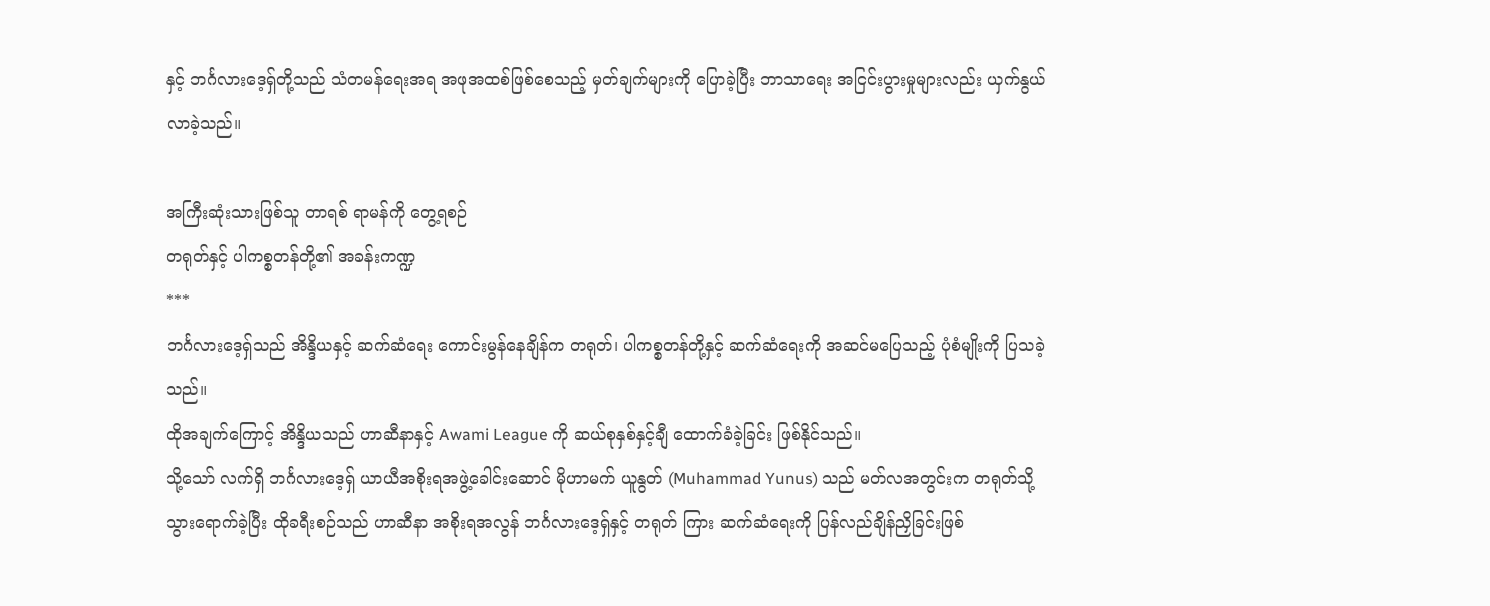နှင့် ဘင်္ဂလားဒေ့ရှ်တို့သည် သံတမန်ရေးအရ အဖုအထစ်ဖြစ်စေသည့် မှတ်ချက်များကို ပြောခဲ့ပြီး ဘာသာရေး အငြင်းပွားမှုများလည်း ယှက်နွယ်လာခဲ့သည်။

အကြီးဆုံးသားဖြစ်သူ တာရစ် ရာမန်ကို တွေ့ရစဉ်
တရုတ်နှင့် ပါကစ္စတန်တို့၏ အခန်းကဏ္ဍ
***
ဘင်္ဂလားဒေ့ရှ်သည် အိန္ဒိယနှင့် ဆက်ဆံရေး ကောင်းမွန်နေချိန်က တရုတ်၊ ပါကစ္စတန်တို့နှင့် ဆက်ဆံရေးကို အဆင်မပြေသည့် ပုံစံမျိုးကို ပြသခဲ့သည်။
ထိုအချက်ကြောင့် အိန္ဒိယသည် ဟာဆီနာနှင့် Awami League ကို ဆယ်စုနှစ်နှင့်ချီ ထောက်ခံခဲ့ခြင်း ဖြစ်နိုင်သည်။
သို့သော် လက်ရှိ ဘင်္ဂလားဒေ့ရှ် ယာယီအစိုးရအဖွဲ့ခေါင်းဆောင် မိုဟာမက် ယူနွတ် (Muhammad Yunus) သည် မတ်လအတွင်းက တရုတ်သို့ သွားရောက်ခဲ့ပြီး ထိုခရီးစဉ်သည် ဟာဆီနာ အစိုးရအလွန် ဘင်္ဂလားဒေ့ရှ်နှင့် တရုတ် ကြား ဆက်ဆံရေးကို ပြန်လည်ချိန်ညှိခြင်းဖြစ်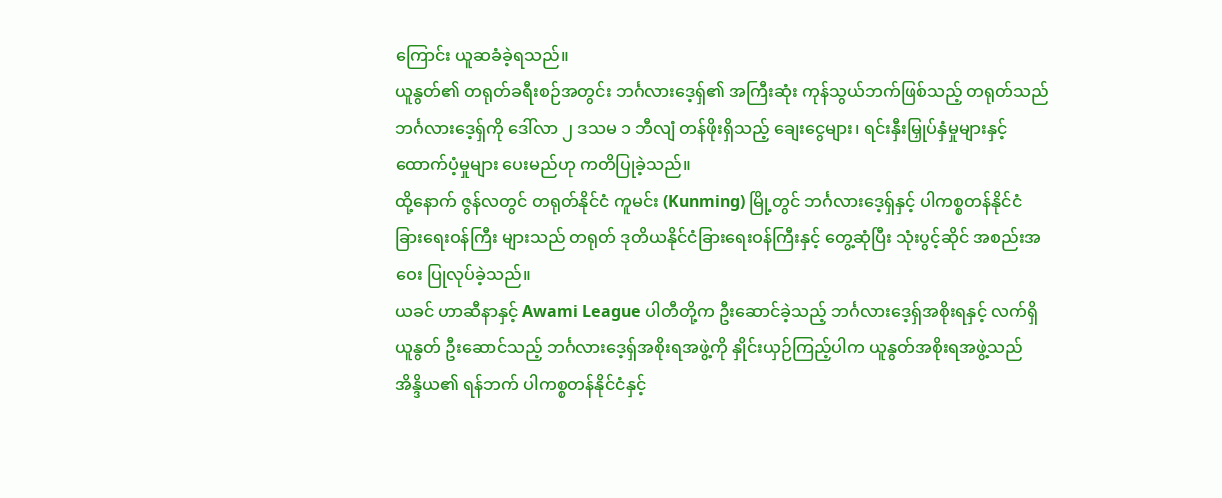ကြောင်း ယူဆခံခဲ့ရသည်။
ယူနွတ်၏ တရုတ်ခရီးစဉ်အတွင်း ဘင်္ဂလားဒေ့ရှ်၏ အကြီးဆုံး ကုန်သွယ်ဘက်ဖြစ်သည့် တရုတ်သည် ဘင်္ဂလားဒေ့ရှ်ကို ဒေါ်လာ ၂ ဒသမ ၁ ဘီလျံ တန်ဖိုးရှိသည့် ချေးငွေများ၊ ရင်းနှီးမြှုပ်နှံမှုများနှင့် ထောက်ပံ့မှုများ ပေးမည်ဟု ကတိပြုခဲ့သည်။
ထို့နောက် ဇွန်လတွင် တရုတ်နိုင်ငံ ကူမင်း (Kunming) မြို့တွင် ဘင်္ဂလားဒေ့ရှ်နှင့် ပါကစ္စတန်နိုင်ငံခြားရေးဝန်ကြီး များသည် တရုတ် ဒုတိယနိုင်ငံခြားရေးဝန်ကြီးနှင့် တွေ့ဆုံပြီး သုံးပွင့်ဆိုင် အစည်းအဝေး ပြုလုပ်ခဲ့သည်။
ယခင် ဟာဆီနာနှင့် Awami League ပါတီတို့က ဦးဆောင်ခဲ့သည့် ဘင်္ဂလားဒေ့ရှ်အစိုးရနှင့် လက်ရှိ ယူနွတ် ဦးဆောင်သည့် ဘင်္ဂလားဒေ့ရှ်အစိုးရအဖွဲ့ကို နှိုင်းယှဉ်ကြည့်ပါက ယူနွတ်အစိုးရအဖွဲ့သည် အိန္ဒိယ၏ ရန်ဘက် ပါကစ္စတန်နိုင်ငံနှင့်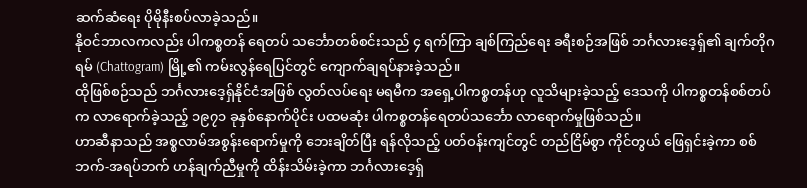ဆက်ဆံရေး ပိုမိုနီးစပ်လာခဲ့သည်။
နိုဝင်ဘာလကလည်း ပါကစ္စတန် ရေတပ် သင်္ဘောတစ်စင်းသည် ၄ ရက်ကြာ ချစ်ကြည်ရေး ခရီးစဉ်အဖြစ် ဘင်္ဂလားဒေ့ရှ်၏ ချက်တိုဂရမ် (Chattogram) မြို့၏ ကမ်းလွန်ရေပြင်တွင် ကျောက်ချရပ်နားခဲ့သည်။
ထိုဖြစ်စဉ်သည် ဘင်္ဂလားဒေ့ရှ်နိုင်ငံအဖြစ် လွတ်လပ်ရေး မရမီက အရှေ့ပါကစ္စတန်ဟု လူသိများခဲ့သည့် ဒေသကို ပါကစ္စတန်စစ်တပ်က လာရောက်ခဲ့သည့် ၁၉၇၁ ခုနှစ်နောက်ပိုင်း ပထမဆုံး ပါကစ္စတန်ရေတပ်သင်္ဘော လာရောက်မှုဖြစ်သည်။
ဟာဆီနာသည် အစ္စလာမ်အစွန်းရောက်မှုကို ဘေးချိတ်ပြီး ရန်လိုသည့် ပတ်ဝန်းကျင်တွင် တည်ငြိမ်စွာ ကိုင်တွယ် ဖြေရှင်းခဲ့ကာ စစ်ဘက်-အရပ်ဘက် ဟန်ချက်ညီမှုကို ထိန်းသိမ်းခဲ့ကာ ဘင်္ဂလားဒေ့ရှ်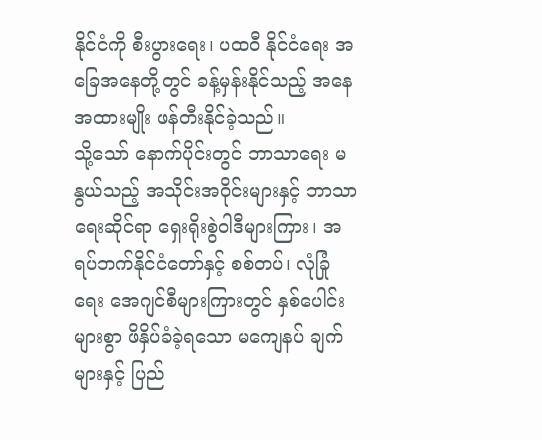နိုင်ငံကို စီးပွားရေး၊ ပထဝီ နိုင်ငံရေး အခြေအနေတို့တွင် ခန့်မှန်းနိုင်သည့် အနေအထားမျိုး ဖန်တီးနိုင်ခဲ့သည်။
သို့သော် နောက်ပိုင်းတွင် ဘာသာရေး မနွယ်သည့် အသိုင်းအဝိုင်းများနှင့် ဘာသာရေးဆိုင်ရာ ရှေးရိုးစွဲဝါဒီများကြား၊ အရပ်ဘက်နိုင်ငံတော်နှင့် စစ်တပ်၊ လုံခြုံရေး အေဂျင်စီများကြားတွင် နှစ်ပေါင်းများစွာ ဖိနှိပ်ခံခဲ့ရသော မကျေနပ် ချက်များနှင့် ပြည်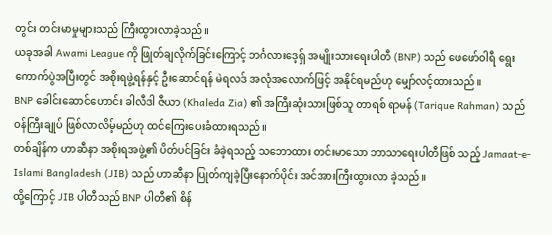တွင်း တင်းမာမှုများသည် ကြီးထွားလာခဲ့သည်။
ယခုအခါ Awami League ကို ဖြုတ်ချလိုက်ခြင်းကြောင့် ဘင်္ဂလားဒေ့ရှ် အမျိုးသားရေးပါတီ (BNP) သည် ဖေဖော်ဝါရီ ရွေးကောက်ပွဲအပြီးတွင် အစိုးရဖွဲ့ရန်နှင့် ဦးဆောင်ရန် မဲရလဒ် အလုံအလောက်ဖြင့် အနိုင်ရမည်ဟု မျှော်လင့်ထားသည်။
BNP ခေါင်းဆောင်ဟောင်း ခါလီဒါ ဇီယာ (Khaleda Zia) ၏ အကြီးဆုံးသားဖြစ်သူ တာရစ် ရာမန် (Tarique Rahman) သည် ဝန်ကြီးချုပ် ဖြစ်လာလိမ့်မည်ဟု ထင်ကြေးပေးခံထားရသည်။
တစ်ချိန်က ဟာဆီနာ အစိုးရအဖွဲ့၏ ပိတ်ပင်ခြင်း ခံခဲ့ရသည့် သဘောထား တင်းမာသော ဘာသာရေးပါတီဖြစ် သည့် Jamaat-e-Islami Bangladesh (JIB) သည် ဟာဆီနာ ပြုတ်ကျခဲ့ပြီးနောက်ပိုင်း အင်အားကြီးထွားလာ ခဲ့သည်။
ထို့ကြောင့် JIB ပါတီသည် BNP ပါတီ၏ စိန်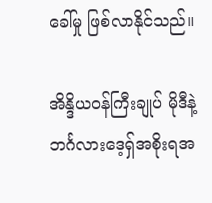ခေါ်မှု ဖြစ်လာနိုင်သည်။

အိန္ဒိယဝန်ကြီးချုပ် မိုဒီနဲ့ ဘင်္ဂလားဒေ့ရှ်အစိုးရအ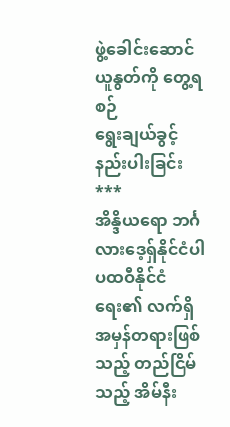ဖွဲ့ခေါင်းဆောင် ယူနွတ်ကို တွေ့ရစဉ်
ရွေးချယ်ခွင့် နည်းပါးခြင်း
***
အိန္ဒိယရော ဘင်္ဂလားဒေ့ရှ်နိုင်ငံပါ ပထဝီနိုင်ငံရေး၏ လက်ရှိ အမှန်တရားဖြစ်သည့် တည်ငြိမ်သည့် အိမ်နီး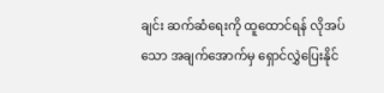ချင်း ဆက်ဆံရေးကို ထူထောင်ရန် လိုအပ်သော အချက်အောက်မှ ရှောင်လွှဲပြေးနိုင်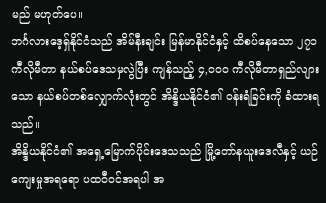မည် မဟုတ်ပေ။
ဘင်္ဂလားဒေ့ရှ်နိုင်ငံသည် အိမ်နီးချင်း မြန်မာနိုင်ငံနှင့် ထိစပ်နေသော ၂၇၁ ကီလိုမီတာ နယ်စပ်ဒေသမှလွဲပြီး ကျန်သည့် ၄,၀၀၀ ကီလိုမီတာရှည်လျားသော နယ်စပ်တစ်လျှောက်လုံးတွင် အိန္ဒိယနိုင်ငံ၏ ဝန်းရံခြင်းကို ခံထားရသည်။
အိန္ဒိယနိုင်ငံ၏ အရှေ့မြောက်ပိုင်းဒေသသည် မြို့တော်နယူးဒေလီနှင့် ယဉ်ကျေးမှုအရရော ပထဝီဝင်အရပါ အ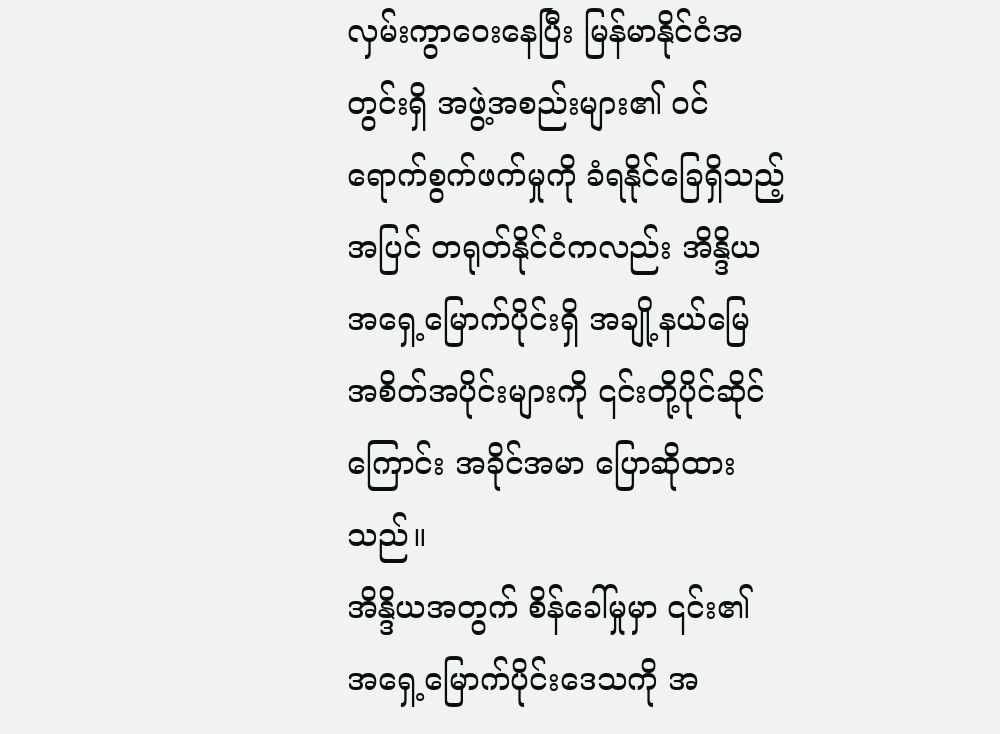လှမ်းကွာဝေးနေပြီး မြန်မာနိုင်ငံအတွင်းရှိ အဖွဲ့အစည်းများ၏ ဝင်ရောက်စွက်ဖက်မှုကို ခံရနိုင်ခြေရှိသည့်အပြင် တရုတ်နိုင်ငံကလည်း အိန္ဒိယအရှေ့မြောက်ပိုင်းရှိ အချို့နယ်မြေ အစိတ်အပိုင်းများကို ၎င်းတို့ပိုင်ဆိုင်ကြောင်း အခိုင်အမာ ပြောဆိုထားသည်။
အိန္ဒိယအတွက် စိန်ခေါ်မှုမှာ ၎င်း၏ အရှေ့မြောက်ပိုင်းဒေသကို အ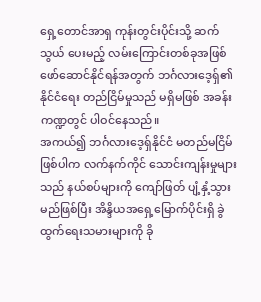ရှေ့တောင်အာရှ ကုန်းတွင်းပိုင်းသို့ ဆက်သွယ် ပေးမည့် လမ်းကြောင်းတစ်ခုအဖြစ် ဖော်ဆောင်နိုင်ရန်အတွက် ဘင်္ဂလားဒေ့ရှ်၏ နိုင်ငံရေး တည်ငြိမ်မှုသည် မရှိမဖြစ် အခန်းကဏ္ဍတွင် ပါဝင်နေသည်။
အကယ်၍ ဘင်္ဂလားဒေ့ရှ်နိုင်ငံ မတည်မငြိမ်ဖြစ်ပါက လက်နက်ကိုင် သောင်းကျန်းမှုများသည် နယ်စပ်များကို ကျော်ဖြတ် ပျံ့နှံ့သွားမည်ဖြစ်ပြီး အိန္ဒိယအရှေ့မြောက်ပိုင်းရှိ ခွဲထွက်ရေးသမားများကို ခို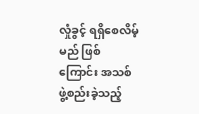လှုံခွင့် ရရှိစေလိမ့်မည် ဖြစ်ကြောင်း အသစ်ဖွဲ့စည်းခဲ့သည့်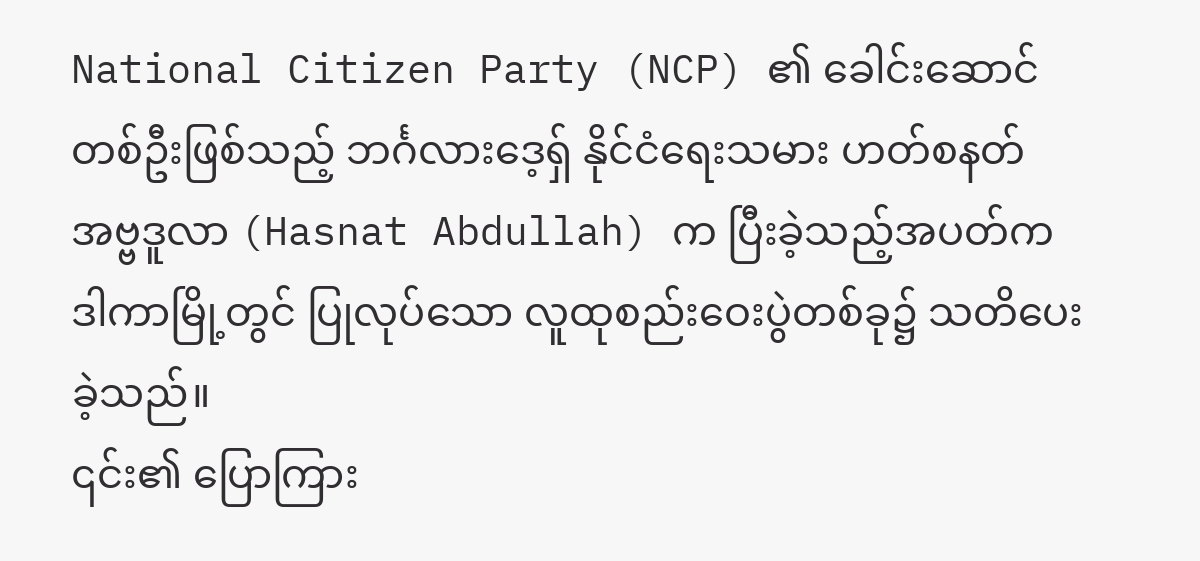National Citizen Party (NCP) ၏ ခေါင်းဆောင်တစ်ဦးဖြစ်သည့် ဘင်္ဂလားဒေ့ရှ် နိုင်ငံရေးသမား ဟတ်စနတ် အဗ္ဗဒူလာ (Hasnat Abdullah) က ပြီးခဲ့သည့်အပတ်က ဒါကာမြို့တွင် ပြုလုပ်သော လူထုစည်းဝေးပွဲတစ်ခု၌ သတိပေးခဲ့သည်။
၎င်း၏ ပြောကြား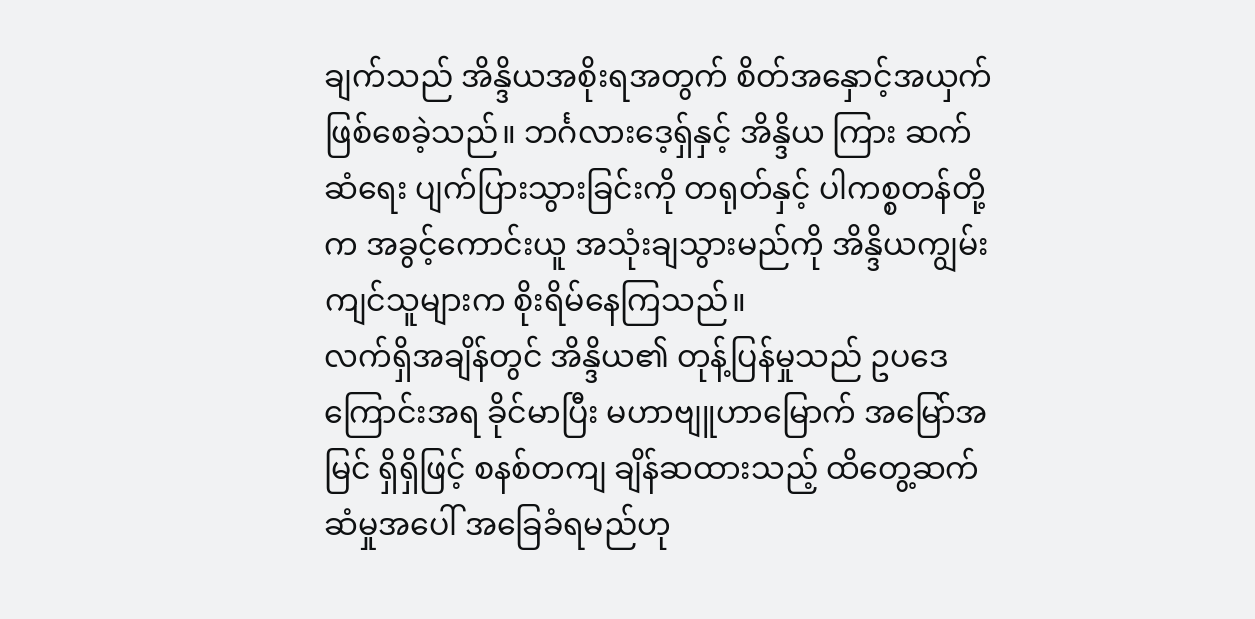ချက်သည် အိန္ဒိယအစိုးရအတွက် စိတ်အနှောင့်အယှက် ဖြစ်စေခဲ့သည်။ ဘင်္ဂလားဒေ့ရှ်နှင့် အိန္ဒိယ ကြား ဆက်ဆံရေး ပျက်ပြားသွားခြင်းကို တရုတ်နှင့် ပါကစ္စတန်တို့က အခွင့်ကောင်းယူ အသုံးချသွားမည်ကို အိန္ဒိယကျွမ်းကျင်သူများက စိုးရိမ်နေကြသည်။
လက်ရှိအချိန်တွင် အိန္ဒိယ၏ တုန့်ပြန်မှုသည် ဥပဒေကြောင်းအရ ခိုင်မာပြီး မဟာဗျူဟာမြောက် အမြော်အမြင် ရှိရှိဖြင့် စနစ်တကျ ချိန်ဆထားသည့် ထိတွေ့ဆက်ဆံမှုအပေါ် အခြေခံရမည်ဟု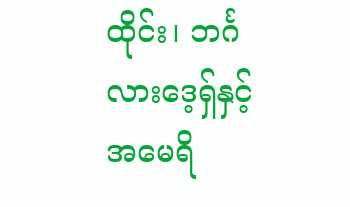ထိုင်း၊ ဘင်္ဂလားဒေ့ရှ်နှင့် အမေရိ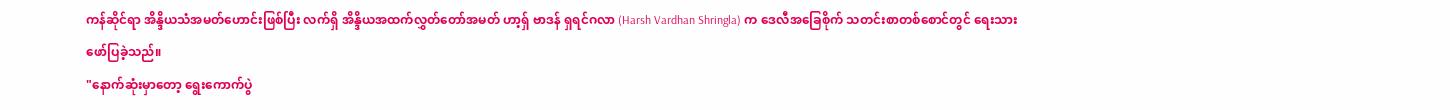ကန်ဆိုင်ရာ အိန္ဒိယသံအမတ်ဟောင်းဖြစ်ပြီး လက်ရှိ အိန္ဒိယအထက်လွှတ်တော်အမတ် ဟာ့ရှ် ဗာဒန် ရှရင်ဂလာ (Harsh Vardhan Shringla) က ဒေလီအခြေစိုက် သတင်းစာတစ်စောင်တွင် ရေးသားဖော်ပြခဲ့သည်။
"နောက်ဆုံးမှာတော့ ရွေးကောက်ပွဲ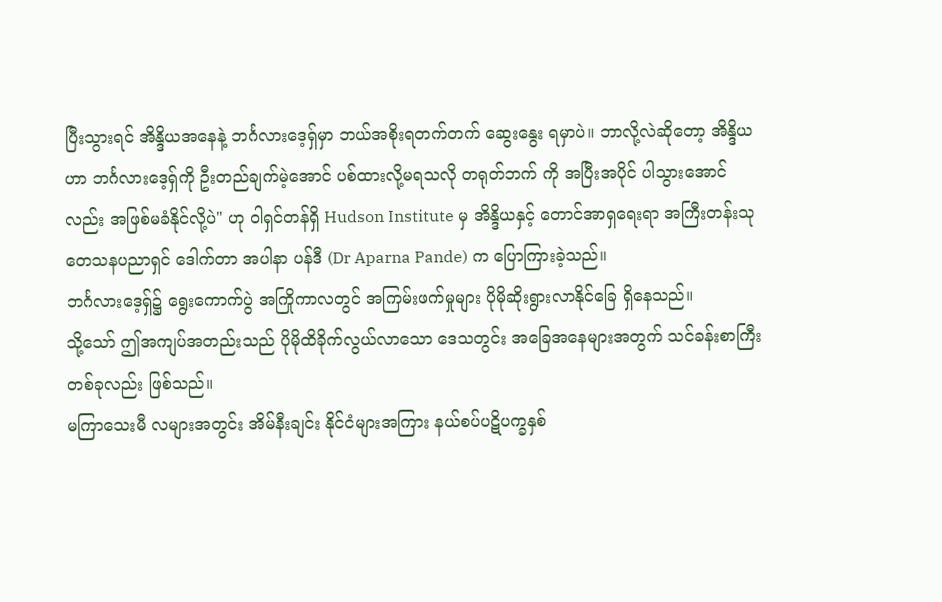ပြီးသွားရင် အိန္ဒိယအနေနဲ့ ဘင်္ဂလားဒေ့ရှ်မှာ ဘယ်အစိုးရတက်တက် ဆွေးနွေး ရမှာပဲ။ ဘာလို့လဲဆိုတော့ အိန္ဒိယဟာ ဘင်္ဂလားဒေ့ရှ်ကို ဦးတည်ချက်မဲ့အောင် ပစ်ထားလို့မရသလို တရုတ်ဘက် ကို အပြီးအပိုင် ပါသွားအောင်လည်း အဖြစ်မခံနိုင်လို့ပဲ" ဟု ဝါရှင်တန်ရှိ Hudson Institute မှ အိန္ဒိယနှင့် တောင်အာရှရေးရာ အကြီးတန်းသုတေသနပညာရှင် ဒေါက်တာ အပါနာ ပန်ဒီ (Dr Aparna Pande) က ပြောကြားခဲ့သည်။
ဘင်္ဂလားဒေ့ရှ်၌ ရွေးကောက်ပွဲ အကြိုကာလတွင် အကြမ်းဖက်မှုများ ပိုမိုဆိုးရွားလာနိုင်ခြေ ရှိနေသည်။
သို့သော် ဤအကျပ်အတည်းသည် ပိုမိုထိခိုက်လွယ်လာသော ဒေသတွင်း အခြေအနေများအတွက် သင်ခန်းစာကြီး တစ်ခုလည်း ဖြစ်သည်။
မကြာသေးမီ လများအတွင်း အိမ်နီးချင်း နိုင်ငံများအကြား နယ်စပ်ပဋိပက္ခနှစ်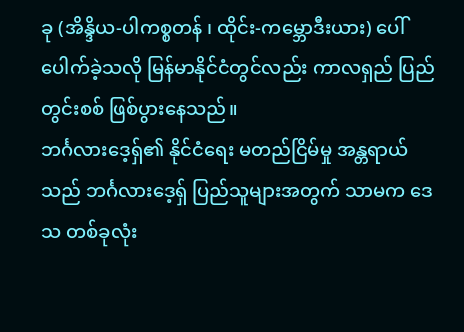ခု (အိန္ဒိယ-ပါကစ္စတန် ၊ ထိုင်း-ကမ္ဘောဒီးယား) ပေါ်ပေါက်ခဲ့သလို မြန်မာနိုင်ငံတွင်လည်း ကာလရှည် ပြည်တွင်းစစ် ဖြစ်ပွားနေသည်။
ဘင်္ဂလားဒေ့ရှ်၏ နိုင်ငံရေး မတည်ငြိမ်မှု အန္တရာယ်သည် ဘင်္ဂလားဒေ့ရှ် ပြည်သူများအတွက် သာမက ဒေသ တစ်ခုလုံး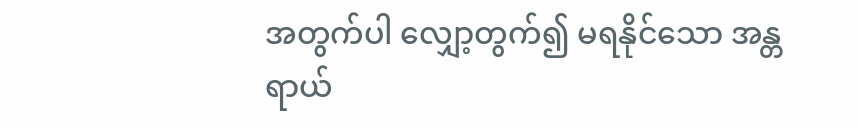အတွက်ပါ လျှော့တွက်၍ မရနိုင်သော အန္တရာယ်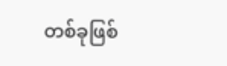တစ်ခုဖြစ်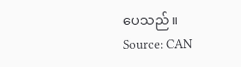ပေသည်။
Source: CAN